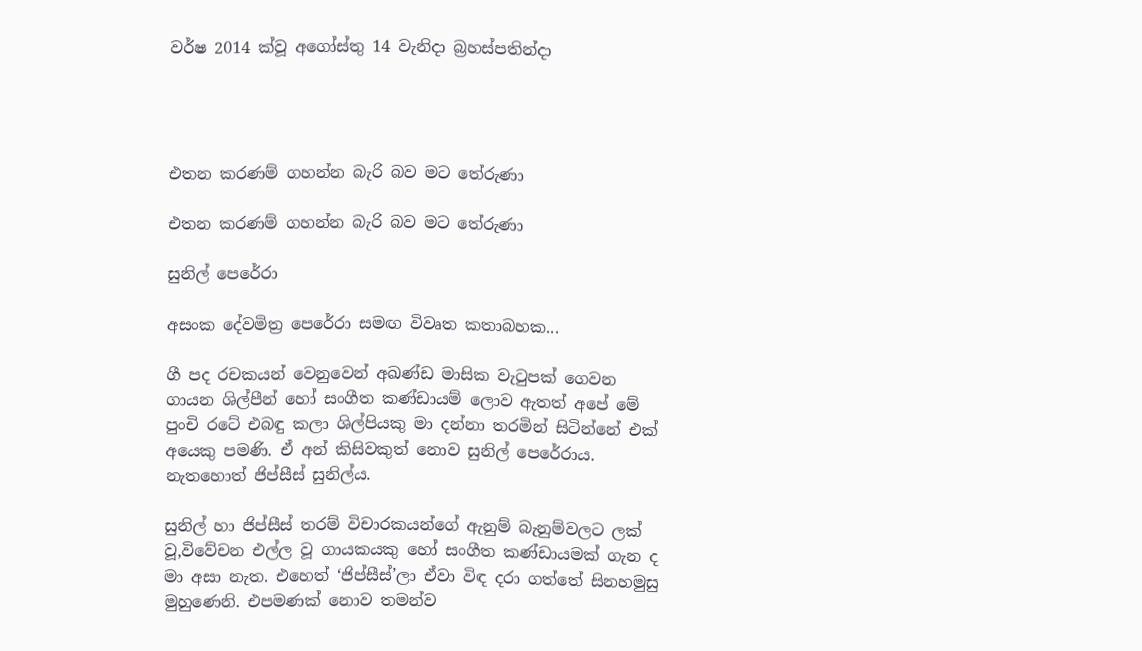වර්ෂ 2014 ක්වූ අගෝස්තු 14 වැනිදා බ්‍රහස්පතින්දා




එතන කරණම් ගහන්න බැරි බව මට තේරුණා

එතන කරණම් ගහන්න බැරි බව මට තේරුණා

සුනිල් පෙරේරා

අසංක දේවමිත්‍ර පෙරේරා සමඟ විවෘත කතාබහක...

ගී පද රචකයන් වෙනුවෙන් අඛණ්ඩ මාසික වැටුපක් ගෙවන ගායන ශිල්පීන් හෝ සංගීත කණ්ඩායම් ලොව ඇතත් අපේ මේ පුංචි රටේ එබඳු කලා ශිල්පියකු මා දන්නා තරමින් සිටින්නේ එක් අයෙකු පමණි. ඒ අන් කිසිවකුත් නොව සුනිල් පෙරේරාය. නැතහොත් ජිප්සීස් සුනිල්ය.

සුනිල් හා ජිප්සීස් තරම් විචාරකයන්ගේ ඇනුම් බැනුම්වලට ලක් වූ,විවේචන එල්ල වූ ගායකයකු හෝ සංගීත කණ්ඩායමක් ගැන ද මා අසා නැත. එහෙත් ‘ජිප්සීස්’ලා ඒවා විඳ දරා ගත්තේ සිනහමුසු මුහුණෙනි. එපමණක් නොව තමන්ව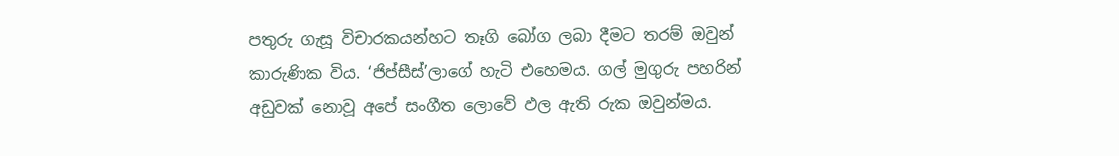පතුරු ගැසූ විචාරකයන්හට තෑගි බෝග ලබා දීමට තරම් ඔවුන් කාරුණික විය. ‘ජිප්සීස්’ලාගේ හැටි එහෙමය. ගල් මුගුරු පහරින් අඩුවක් නොවූ අපේ සංගීත ලොවේ ඵල ඇති රුක ඔවුන්මය.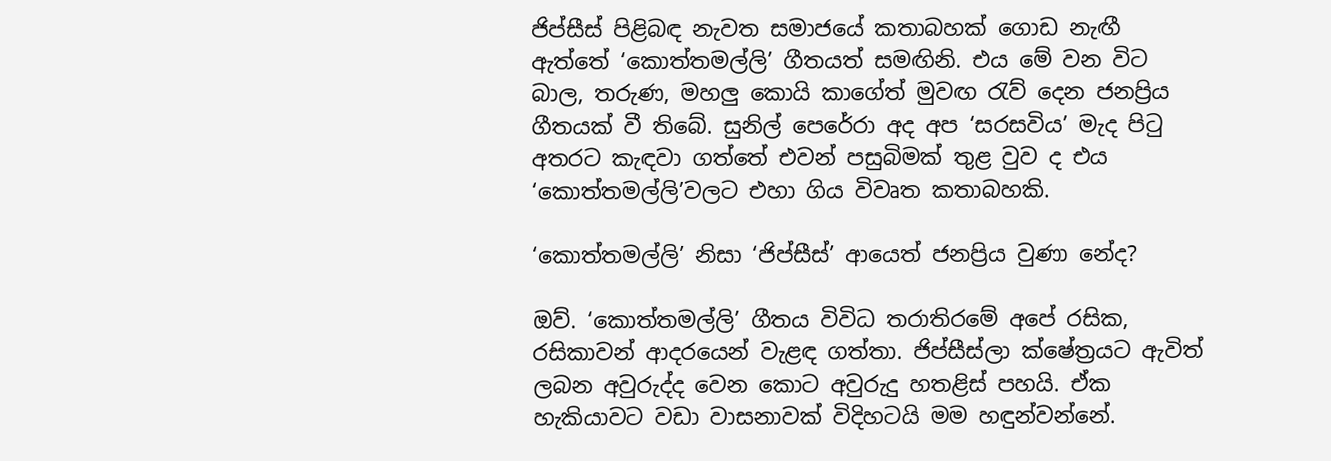ජිප්සීස් පිළිබඳ නැවත සමාජයේ කතාබහක් ගොඩ නැඟී ඇත්තේ ‘කොත්තමල්ලි’ ගීතයත් සමඟිනි. එය මේ වන විට බාල, තරුණ, මහලු කොයි කාගේත් මුවඟ රැව් දෙන ජනප්‍රිය ගීතයක් වී තිබේ. සුනිල් පෙරේරා අද අප ‘සරසවිය’ මැද පිටු අතරට කැඳවා ගත්තේ එවන් පසුබිමක් තුළ වුව ද එය ‘කොත්තමල්ලි’වලට එහා ගිය විවෘත කතාබහකි.

‘කොත්තමල්ලි’ නිසා ‘ජිප්සීස්’ ආයෙත් ජනප්‍රිය වුණා නේද?

ඔව්. ‘කොත්තමල්ලි’ ගීතය විවිධ තරාතිරමේ අපේ රසික, රසිකාවන් ආදරයෙන් වැළඳ ගත්තා. ජිප්සීස්ලා ක්ෂේත්‍රයට ඇවිත් ලබන අවුරුද්ද වෙන කොට අවුරුදු හතළිස් පහයි. ඒක හැකියාවට වඩා වාසනාවක් විදිහටයි මම හඳුන්වන්නේ.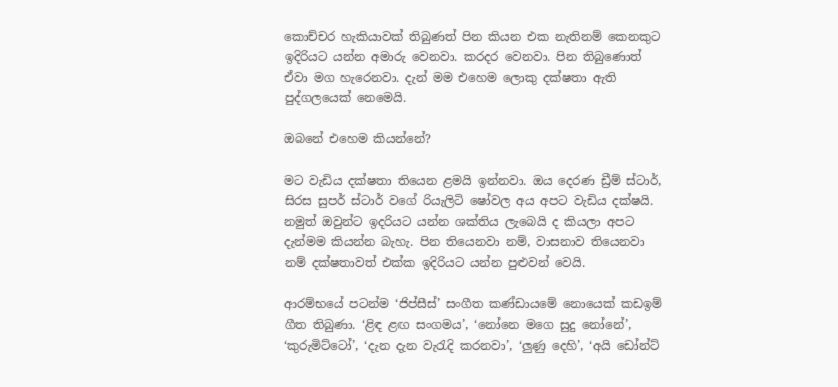කොච්චර හැකියාවක් තිබුණත් පින කියන එක නැතිනම් කෙනකුට ඉදිරියට යන්න අමාරු වෙනවා. කරදර වෙනවා. පින තිබුණොත් ඒවා මග හැරෙනවා. දැන් මම එහෙම ලොකු දක්ෂතා ඇති පුද්ගලයෙක් නෙමෙයි.

ඔබනේ එහෙම කියන්නේ?

මට වැඩිය දක්ෂතා තියෙන ළමයි ඉන්නවා. ඔය දෙරණ ඩ්‍රීම් ස්ටාර්, සිරස සුපර් ස්ටාර් වගේ රියැලිටි ෂෝවල අය අපට වැඩිය දක්ෂයි. නමුත් ඔවුන්ට ඉදරියට යන්න ශක්තිය ලැබෙයි ද කියලා අපට දැන්මම කියන්න බැහැ. පින තියෙනවා නම්, වාසනාව තියෙනවා නම් දක්ෂතාවත් එක්ක ඉදිරියට යන්න පුළුවන් වෙයි.

ආරම්භයේ පටන්ම ‘ජිප්සීස්’ සංගීත කණ්ඩායමේ නොයෙක් කඩඉම් ගීත තිබුණා. ‘ළිඳ ළඟ සංගමය’, ‘නෝනෙ මගෙ සුදු නෝනේ’, ‘කුරුමිට්ටෝ’, ‘දැන දැන වැරැදි කරනවා’, ‘ලුණු දෙහි’, ‘අයි ඩෝන්ට්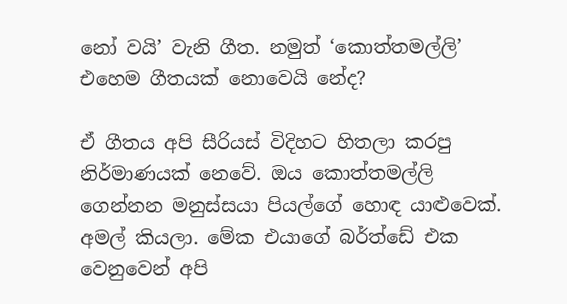නෝ වයි’ වැනි ගීත. නමුත් ‘කොත්තමල්ලි’ එහෙම ගීතයක් නොවෙයි නේද?

ඒ ගීතය අපි සීරියස් විදිහට හිතලා කරපු නිර්මාණයක් නෙවේ. ඔය කොත්තමල්ලි ගෙන්නන මනුස්සයා පියල්ගේ හොඳ යාළුවෙක්. අමල් කියලා. මේක එයාගේ බර්ත්ඩේ එක වෙනුවෙන් අපි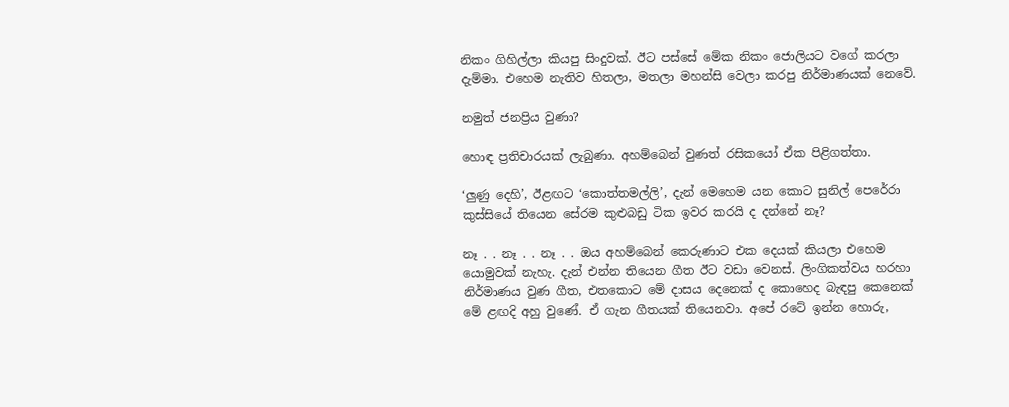නිකං ගිහිල්ලා කියපු සිංදුවක්. ඊට පස්සේ මේක නිකං ජොලියට වගේ කරලා දැම්මා. එහෙම නැතිව හිතලා, මතලා මහන්සි වෙලා කරපු නිර්මාණයක් නෙවේ.

නමුත් ජනප්‍රිය වුණා?

හොඳ ප්‍රතිචාරයක් ලැබුණා. අහම්බෙන් වුණත් රසිකයෝ ඒක පිළිගත්තා.

‘ලුණු දෙහි’, ඊළඟට ‘කොත්තමල්ලි’, දැන් මෙහෙම යන කොට සුනිල් පෙරේරා කුස්සියේ තියෙන සේරම කුළුබඩු ටික ඉවර කරයි ද දන්නේ නෑ?

නෑ . . නෑ . . නෑ . . ඔය අහම්බෙන් කෙරුණාට එක දෙයක් කියලා එහෙම යොමුවක් නැහැ. දැන් එන්න තියෙන ගීත ඊට වඩා වෙනස්. ලිංගිකත්වය හරහා නිර්මාණය වුණ ගීත, එතකොට මේ දාසය දෙනෙක් ද කොහෙද බැඳපු කෙනෙක් මේ ළඟදි අහු වුණේ. ඒ ගැන ගීතයක් තියෙනවා. අපේ රටේ ඉන්න හොරු,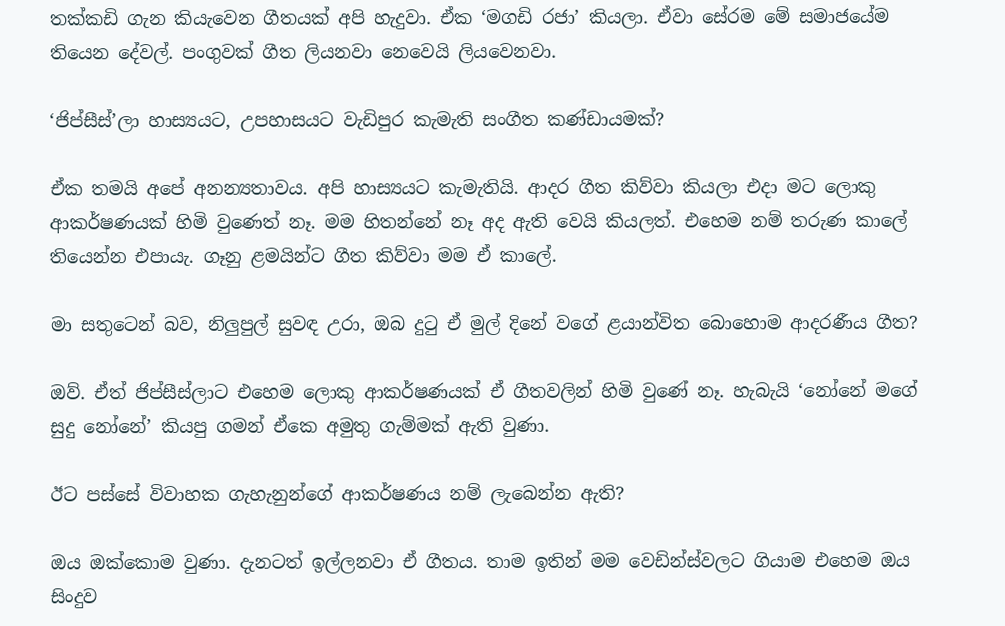තක්කඩි ගැන කියැවෙන ගීතයක් අපි හැදුවා. ඒක ‘මගඩි රජා’ කියලා. ඒවා සේරම මේ සමාජයේම තියෙන දේවල්. පංගුවක් ගීත ලියනවා නෙවෙයි ලියවෙනවා.

‘ජිප්සීස්’ලා හාස්‍යයට, උපහාසයට වැඩිපුර කැමැති සංගීත කණ්ඩායමක්?

ඒක තමයි අපේ අනන්‍යතාවය. අපි හාස්‍යයට කැමැතියි. ආදර ගීත කිව්වා කියලා එදා මට ලොකු ආකර්ෂණයක් හිමි වුණෙත් නෑ. මම හිතන්නේ නෑ අද ඇති වෙයි කියලත්. එහෙම නම් තරුණ කාලේ තියෙන්න එපායැ. ගෑනු ළමයින්ට ගීත කිව්වා මම ඒ කාලේ.

මා සතුටෙන් බව, නිලුපුල් සුවඳ උරා, ඔබ දුටු ඒ මුල් දිනේ වගේ ළයාන්විත බොහොම ආදරණීය ගීත?

ඔව්. ඒත් ජිප්සීස්ලාට එහෙම ලොකු ආකර්ෂණයක් ඒ ගීතවලින් හිමි වුණේ නෑ. හැබැයි ‘නෝනේ මගේ සුදු නෝනේ’ කියපු ගමන් ඒකෙ අමුතු ගැම්මක් ඇති වුණා.

ඊට පස්සේ විවාහක ගැහැනුන්ගේ ආකර්ෂණය නම් ලැබෙන්න ඇති?

ඔය ඔක්කොම වුණා. දැනටත් ඉල්ලනවා ඒ ගීතය. තාම ඉතින් මම වෙඩින්ස්වලට ගියාම එහෙම ඔය සිංදුව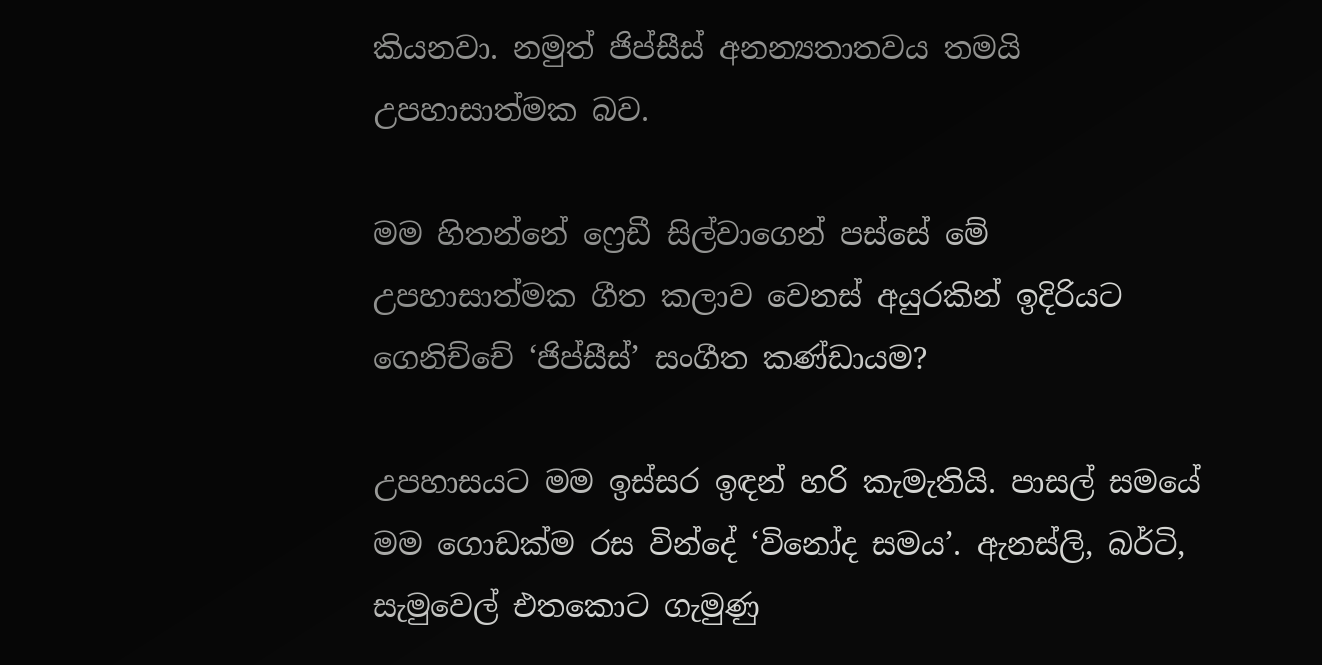කියනවා. නමුත් ජිප්සීස් අනන්‍යතාතවය තමයි උපහාසාත්මක බව.

මම හිතන්නේ ෆ්‍රෙඩී සිල්වාගෙන් පස්සේ මේ උපහාසාත්මක ගීත කලාව වෙනස් අයුරකින් ඉදිරියට ගෙනිච්චේ ‘ජිප්සීස්’ සංගීත කණ්ඩායම?

උපහාසයට මම ඉස්සර ඉඳන් හරි කැමැතියි. පාසල් සමයේ මම ගොඩක්ම රස වින්දේ ‘විනෝද සමය’. ඇනස්ලි, බර්ටි, සැමුවෙල් එතකොට ගැමුණු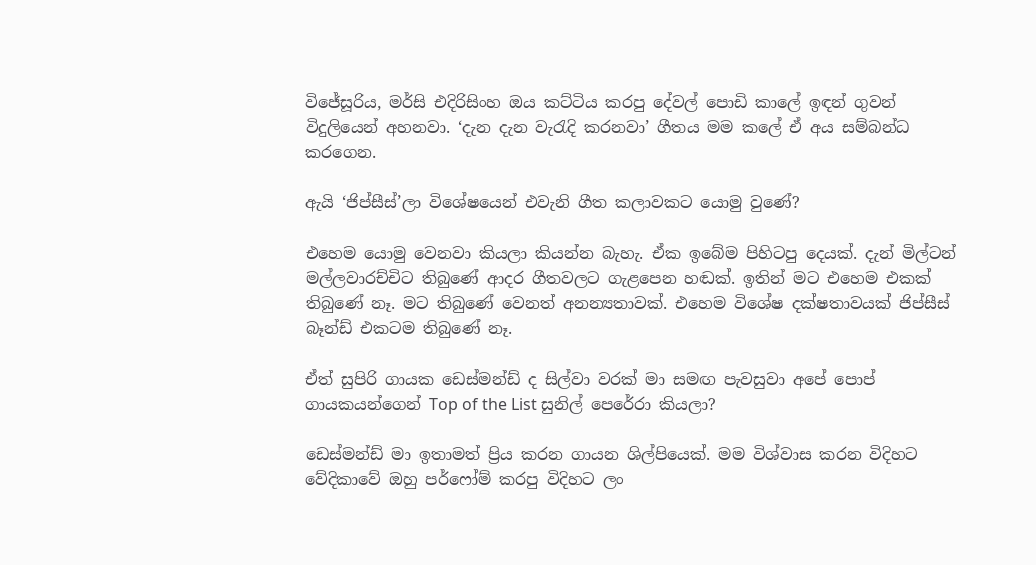විජේසූරිය, මර්සි එදිරිසිංහ ඔය කට්ටිය කරපු දේවල් පොඩි කාලේ ඉඳන් ගුවන් විදුලියෙන් අහනවා. ‘දැන දැන වැරැදි කරනවා’ ගීතය මම කලේ ඒ අය සම්බන්ධ කරගෙන.

ඇයි ‘ජිප්සීස්’ලා විශේෂයෙන් එවැනි ගීත කලාවකට යොමු වුණේ?

එහෙම යොමු වෙනවා කියලා කියන්න බැහැ. ඒක ඉබේම පිහිටපු දෙයක්. දැන් මිල්ටන් මල්ලවාරච්චිට තිබුණේ ආදර ගීතවලට ගැළපෙන හඬක්. ඉතින් මට එහෙම එකක් තිබුණේ නෑ. මට තිබුණේ වෙනත් අනන්‍යතාවක්. එහෙම විශේෂ දක්ෂතාවයක් ජිප්සීස් බෑන්ඩ් එකටම තිබුණේ නෑ.

ඒත් සුපිරි ගායක ඩෙස්මන්ඩ් ද සිල්වා වරක් මා සමඟ පැවසුවා අපේ පොප් ගායකයන්ගෙන් Top of the List සුනිල් පෙරේරා කියලා?

ඩෙස්මන්ඩ් මා ඉතාමත් ප්‍රිය කරන ගායන ශිල්පියෙක්. මම විශ්වාස කරන විදිහට වේදිකාවේ ඔහු පර්ෆෝම් කරපු විදිහට ලං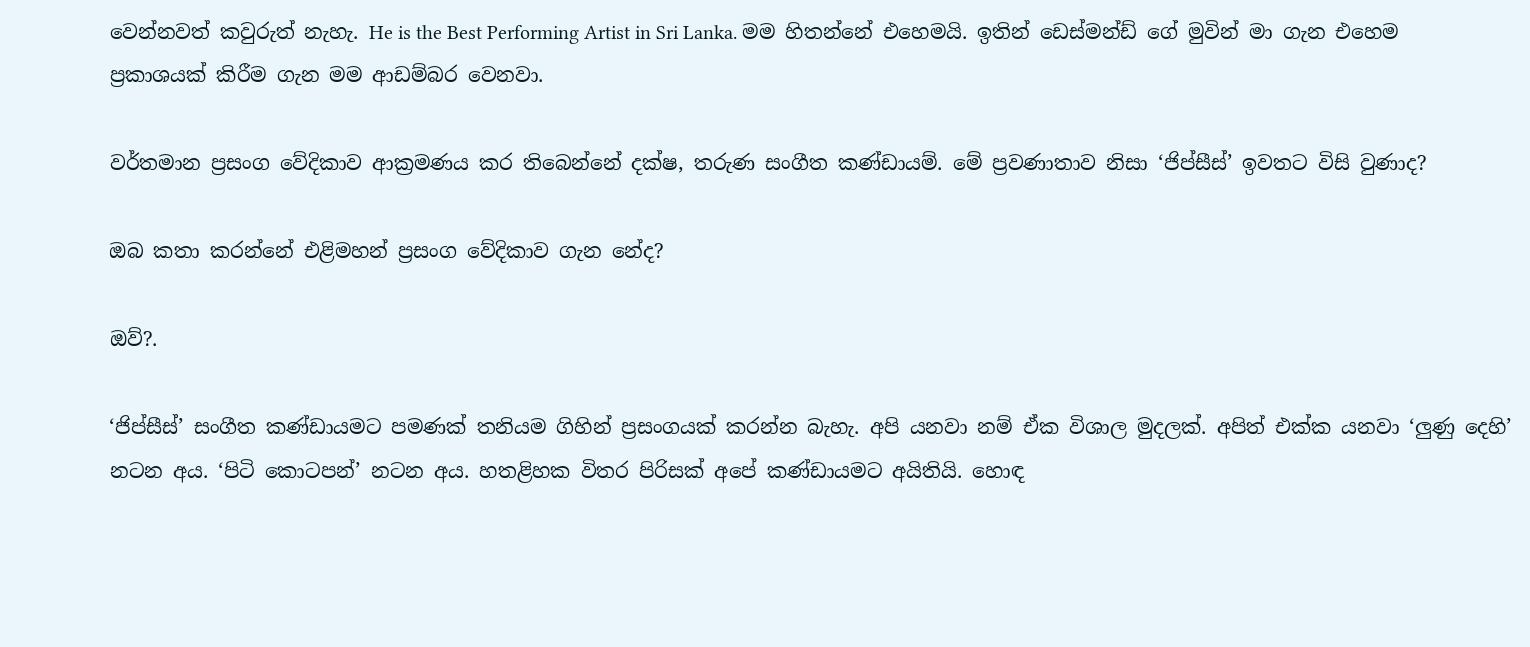වෙන්නවත් කවුරුත් නැහැ. He is the Best Performing Artist in Sri Lanka. මම හිතන්නේ එහෙමයි. ඉතින් ඩෙස්මන්ඩ් ගේ මුවින් මා ගැන එහෙම ප්‍රකාශයක් කිරීම ගැන මම ආඩම්බර වෙනවා.

වර්තමාන ප්‍රසංග වේදිකාව ආක්‍රමණය කර තිබෙන්නේ දක්ෂ, තරුණ සංගීත කණ්ඩායම්. මේ ප්‍රවණාතාව නිසා ‘ජිප්සීස්’ ඉවතට විසි වුණාද?

ඔබ කතා කරන්නේ එළිමහන් ප්‍රසංග වේදිකාව ගැන නේද?

ඔව්?.

‘ජිප්සීස්’ සංගීත කණ්ඩායමට පමණක් තනියම ගිහින් ප්‍රසංගයක් කරන්න බැහැ. අපි යනවා නම් ඒක විශාල මුදලක්. අපිත් එක්ක යනවා ‘ලුණු දෙහි’ නටන අය. ‘පිටි කොටපන්’ නටන අය. හතළිහක විතර පිරිසක් අපේ කණ්ඩායමට අයිතියි. හොඳ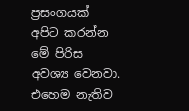ප්‍රසංගයක් අපිට කරන්න මේ පිරිස අවශ්‍ය වෙනවා. එහෙම නැතිව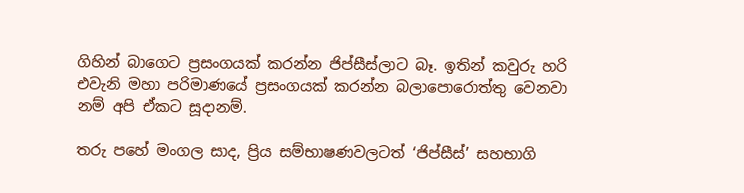ගිහින් බාගෙට ප්‍රසංගයක් කරන්න ජිප්සීස්ලාට බෑ. ඉතින් කවුරු හරි එවැනි මහා පරිමාණයේ ප්‍රසංගයක් කරන්න බලාපොරොත්තු වෙනවා නම් අපි ඒකට සූදානම්.

තරු පහේ මංගල සාද, ප්‍රිය සම්භාෂණවලටත් ‘ජිප්සීස්’ සහභාගි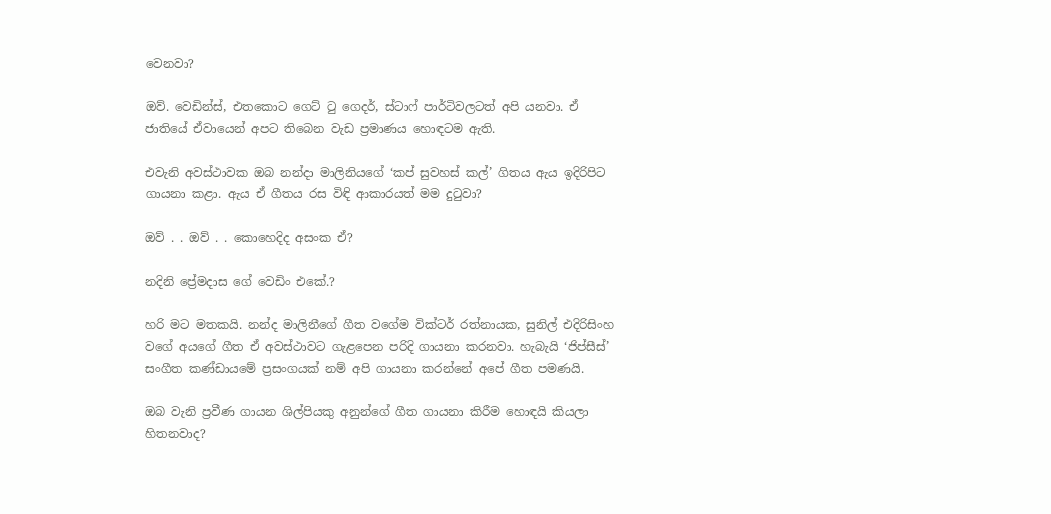වෙනවා?

ඔව්. වෙඩින්ස්, එතකොට ගෙට් ටු ගෙදර්, ස්ටාෆ් පාර්ටිවලටත් අපි යනවා. ඒ ජාතියේ ඒවායෙන් අපට තිබෙන වැඩ ප්‍රමාණය හොඳටම ඇති.

එවැනි අවස්ථාවක ඔබ නන්දා මාලිනියගේ ‘කප් සුවහස් කල්’ ගිතය ඇය ඉදිරිපිට ගායනා කළා. ඇය ඒ ගීතය රස විඳි ආකාරයත් මම දුටුවා?

ඔව් . . ඔව් . . කොහෙදිද අසංක ඒ?

නදිනි ප්‍රේමදාස ගේ වෙඩිං එකේ.?

හරි මට මතකයි. නන්ද මාලිනීගේ ගීත වගේම වික්ටර් රත්නායක, සුනිල් එදිරිසිංහ වගේ අයගේ ගීත ඒ අවස්ථාවට ගැළපෙන පරිදි ගායනා කරනවා. හැබැයි ‘ජිප්සීස්’ සංගීත කණ්ඩායමේ ප්‍රසංගයක් නම් අපි ගායනා කරන්නේ අපේ ගීත පමණයි.

ඔබ වැනි ප්‍රවීණ ගායන ශිල්පියකු අනුන්ගේ ගීත ගායනා කිරීම හොඳයි කියලා හිතනවාද?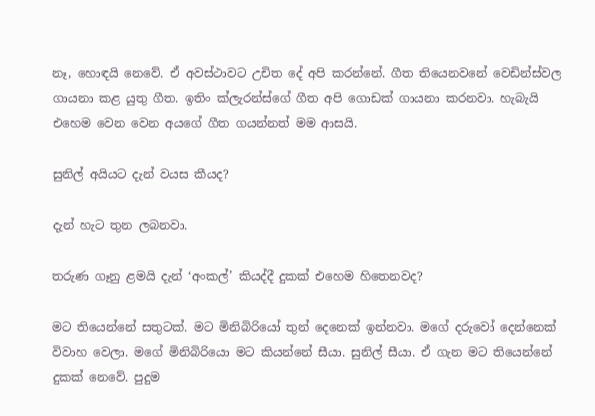නෑ, හොඳයි නෙවේ. ඒ අවස්ථාවට උචිත දේ අපි කරන්නේ. ගීත තියෙනවනේ වෙඩින්ස්වල ගායනා කළ යුතු ගීත. ඉතිං ක්ලැරන්ස්ගේ ගීත අපි ගොඩක් ගායනා කරනවා. හැබැයි එහෙම වෙන වෙන අයගේ ගීත ගයන්නත් මම ආසයි.

සුනිල් අයියට දැන් වයස කීයද?

දැන් හැට තුන ලබනවා.

තරුණ ගෑනු ළමයි දැන් ‘අංකල්’ කියද්දී දුකක් එහෙම හිතෙනවද?

මට තියෙන්නේ සතුටක්. මට මිනිබිරියෝ තුන් දෙනෙක් ඉන්නවා. මගේ දරුවෝ දෙන්නෙක් විවාහ වෙලා. මගේ මිනිබිරියො මට කියන්නේ සීයා. සුනිල් සීයා. ඒ ගැන මට තියෙන්නේ දුකක් නෙවේ. පුදුම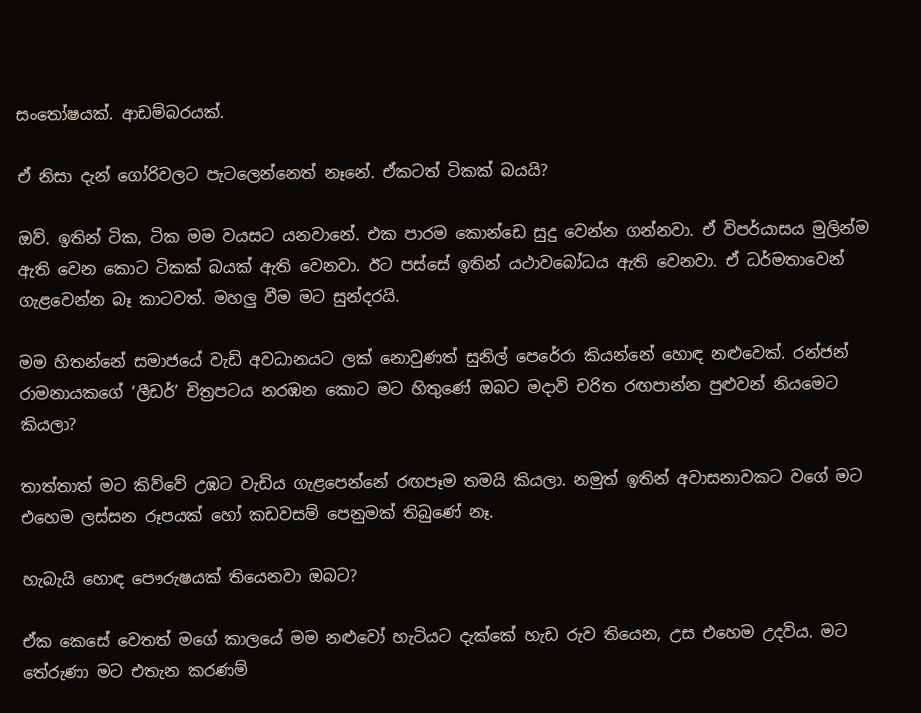සංතෝෂයක්. ආඩම්බරයක්.

ඒ නිසා දැන් ගෝරිවලට පැටලෙන්නෙත් නෑනේ. ඒකටත් ටිකක් බයයි?

ඔව්. ඉතින් ටික, ටික මම වයසට යනවානේ. එක පාරම කොන්ඩෙ සුදු වෙන්න ගන්නවා. ඒ විපර්යාසය මුලින්ම ඇති වෙන කොට ටිකක් බයක් ඇති වෙනවා. ඊට පස්සේ ඉතින් යථාවබෝධය ඇති වෙනවා. ඒ ධර්මතාවෙන් ගැළවෙන්න බෑ කාටවත්. මහලු වීම මට සුන්දරයි.

මම හිතන්නේ සමාජයේ වැඩි අවධානයට ලක් නොවුණත් සුනිල් පෙරේරා කියන්නේ හොඳ නළුවෙක්. රන්ජන් රාමනායකගේ ‘ලීඩර්’ චිත්‍රපටය නරඹන කොට මට හිතුණේ ඔබට මදාවි චරිත රඟපාන්න පුළුවන් නියමෙට කියලා?

තාත්තාත් මට කිව්වේ උඹට වැඩිය ගැළපෙන්නේ රඟපෑම තමයි කියලා. නමුත් ඉතින් අවාසනාවකට වගේ මට එහෙම ලස්සන රූපයක් හෝ කඩවසම් පෙනුමක් තිබුණේ නෑ.

හැබැයි හොඳ පෞරුෂයක් තියෙනවා ඔබට?

ඒක කෙසේ වෙතත් මගේ කාලයේ මම නළුවෝ හැටියට දැක්කේ හැඩ රුව තියෙන, උස එහෙම උදවිය. මට තේරුණා මට එතැන කරණම්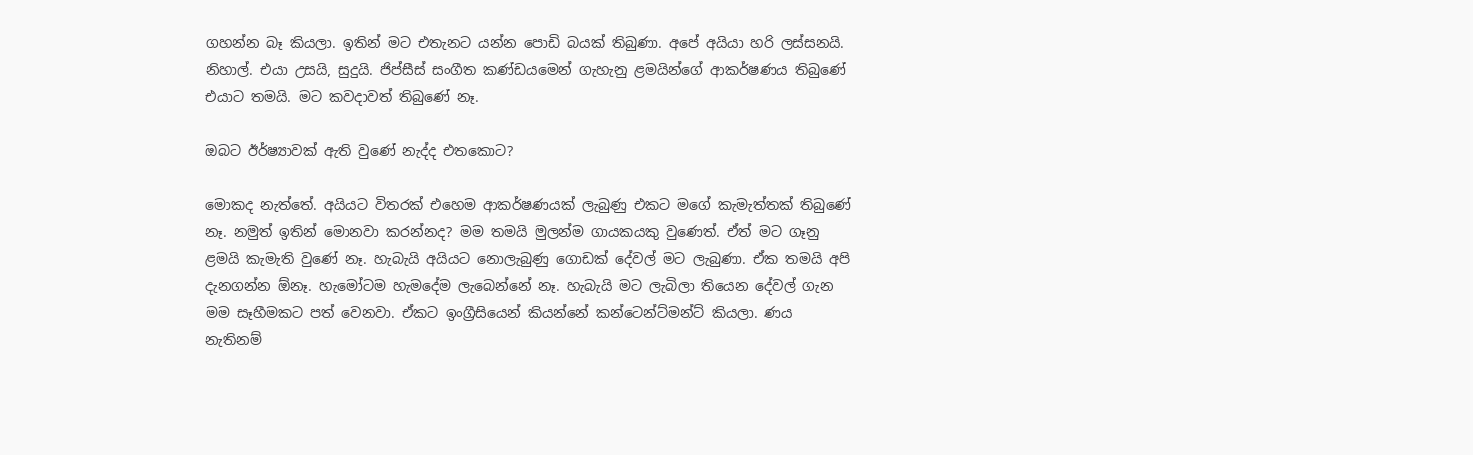ගහන්න බෑ කියලා. ඉතින් මට එතැනට යන්න පොඩි බයක් තිබුණා. අපේ අයියා හරි ලස්සනයි. නිහාල්. එයා උසයි, සුදුයි. ජිප්සීස් සංගීත කණ්ඩයමෙන් ගැහැනු ළමයින්ගේ ආකර්ෂණය තිබුණේ එයාට තමයි. මට කවදාවත් තිබුණේ නෑ.

ඔබට ඊර්ෂ්‍යාවක් ඇති වුණේ නැද්ද එතකොට?

මොකද නැත්තේ. අයියට විතරක් එහෙම ආකර්ෂණයක් ලැබුණු එකට මගේ කැමැත්තක් තිබුණේ නෑ. නමුත් ඉතින් මොනවා කරන්නද? මම තමයි මුලන්ම ගායකයකු වුණෙත්. ඒත් මට ගෑනු ළමයි කැමැති වුණේ නෑ. හැබැයි අයියට නොලැබුණු ගොඩක් දේවල් මට ලැබුණා. ඒක තමයි අපි දැනගන්න ඕනෑ. හැමෝටම හැමදේම ලැබෙන්නේ නෑ. හැබැයි මට ලැබිලා තියෙන දේවල් ගැන මම සෑහීමකට පත් වෙනවා. ඒකට ඉංග්‍රීසියෙන් කියන්නේ කන්ටෙන්ට්මන්ට් කියලා. ණය නැතිනම්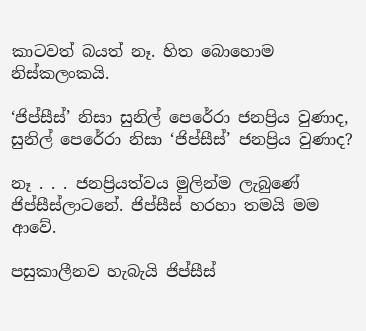කාටවත් බයත් නෑ. හිත බොහොම නිස්කලංකයි.

‘ජිප්සීස්’ නිසා සුනිල් පෙරේරා ජනප්‍රිය වුණාද, සුනිල් පෙරේරා නිසා ‘ජිප්සීස්’ ජනප්‍රිය වුණාද?

නෑ . . . ජනප්‍රියත්වය මුලින්ම ලැබුණේ ජිප්සීස්ලාටනේ. ජිප්සීස් හරහා තමයි මම ආවේ.

පසුකාලීනව හැබැයි ජිප්සීස්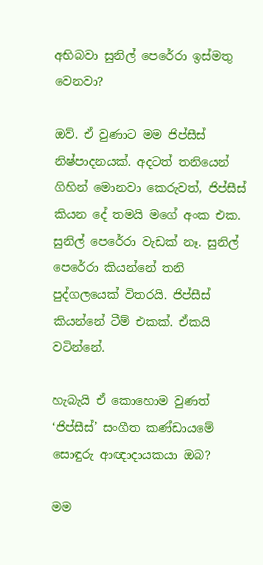අභිබවා සුනිල් පෙරේරා ඉස්මතු වෙනවා?

ඔව්. ඒ වුණාට මම ජිප්සීස් නිෂ්පාදනයක්. අදටත් තනියෙන් ගිහින් මොනවා කෙරුවත්, ජිප්සීස් කියන දේ තමයි මගේ අංක එක. සුනිල් පෙරේරා වැඩක් නෑ. සුනිල් පෙරේරා කියන්නේ තනි පුද්ගලයෙක් විතරයි. ජිප්සීස් කියන්නේ ටීම් එකක්. ඒකයි වටින්නේ.

හැබැයි ඒ කොහොම වුණත් ‘ජිප්සීස්’ සංගීත කණ්ඩායමේ සොඳුරු ආඥාදායකයා ඔබ?

මම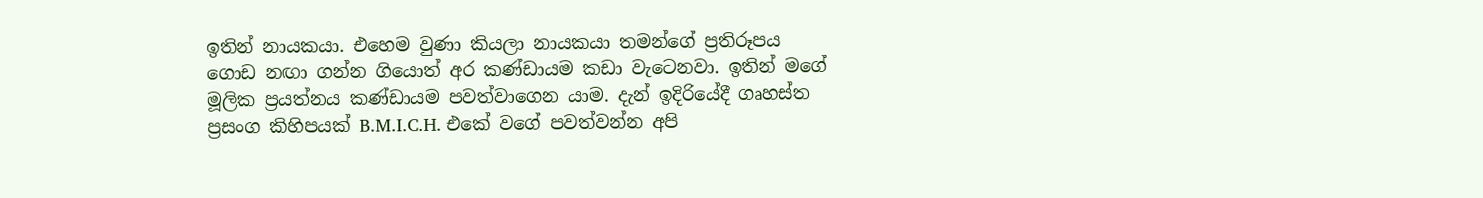ඉතින් නායකයා. එහෙම වුණා කියලා නායකයා තමන්ගේ ප්‍රතිරූපය ගොඩ නඟා ගන්න ගියොත් අර කණ්ඩායම කඩා වැටෙනවා. ඉතින් මගේ මූලික ප්‍රයත්නය කණ්ඩායම පවත්වාගෙන යාම. දැන් ඉදිරියේදී ගෘහස්ත ප්‍රසංග කිහිපයක් B.M.I.C.H. එකේ වගේ පවත්වන්න අපි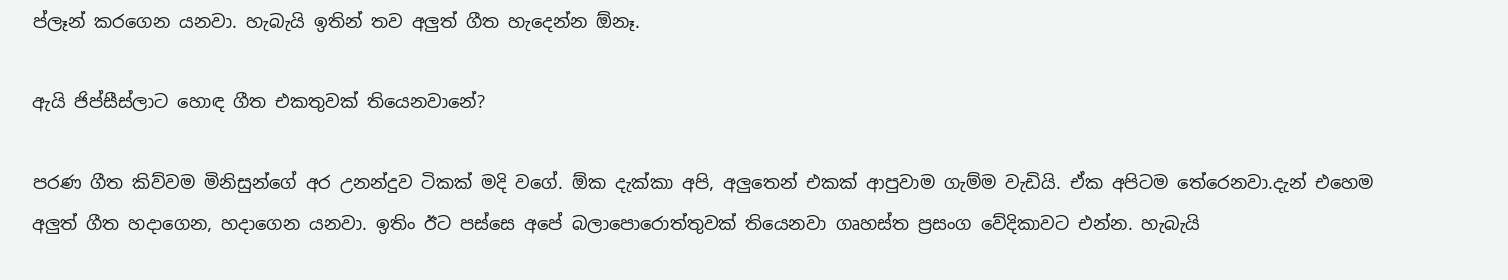ප්ලෑන් කරගෙන යනවා. හැබැයි ඉතින් තව අලුත් ගීත හැදෙන්න ඕනෑ.

ඇයි ජිප්සීස්ලාට හොඳ ගීත එකතුවක් තියෙනවානේ?

පරණ ගීත කිව්වම මිනිසුන්ගේ අර උනන්දුව ටිකක් මදි වගේ. ඕක දැක්කා අපි, අලුතෙන් එකක් ආපුවාම ගැම්ම වැඩියි. ඒක අපිටම තේරෙනවා.දැන් එහෙම අලුත් ගීත හදාගෙන, හදාගෙන යනවා. ඉතිං ඊට පස්සෙ අපේ බලාපොරොත්තුවක් තියෙනවා ගෘහස්ත ප්‍රසංග වේදිකාවට එන්න. හැබැයි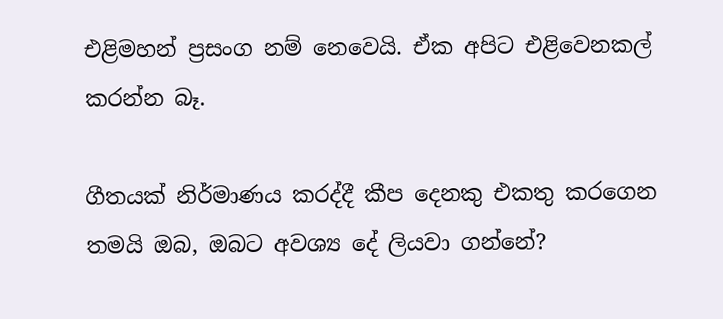එළිමහන් ප්‍රසංග නම් නෙවෙයි. ඒක අපිට එළිවෙනකල් කරන්න බෑ.

ගීතයක් නිර්මාණය කරද්දී කීප දෙනකු එකතු කරගෙන තමයි ඔබ, ඔබට අවශ්‍ය දේ ලියවා ගන්නේ?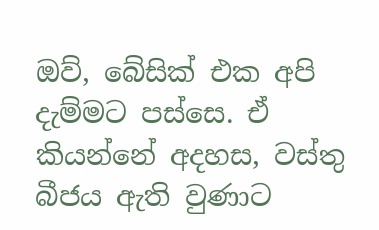ඔව්, බේසික් එක අපි දැම්මට පස්සෙ. ඒ කියන්නේ අදහස, වස්තු බීජය ඇති වුණාට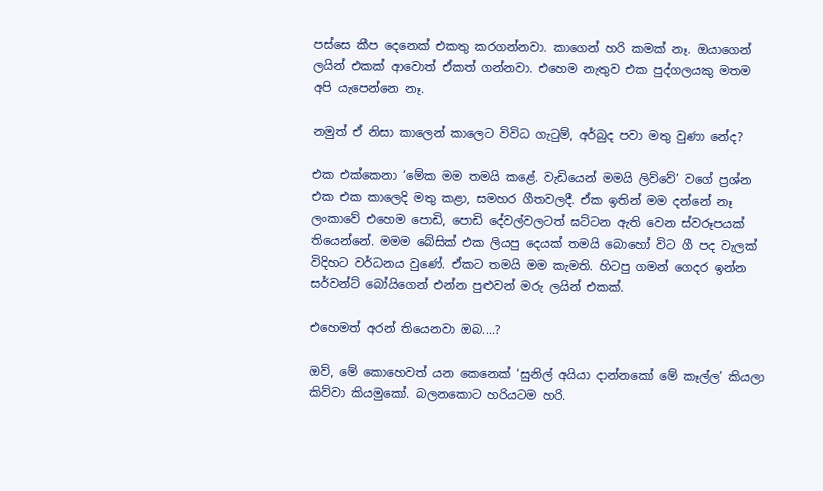පස්සෙ කීප දෙනෙක් එකතු කරගන්නවා. කාගෙන් හරි කමක් නෑ. ඔයාගෙන් ලයින් එකක් ආවොත් ඒකත් ගන්නවා. එහෙම නැතුව එක පුද්ගලයකු මතම අපි යැපෙන්නෙ නෑ.

නමුත් ඒ නිසා කාලෙන් කාලෙට විවිධ ගැටුම්, අර්බුද පවා මතු වුණා නේද?

එක එක්කෙනා ‘මේක මම තමයි කළේ. වැඩියෙන් මමයි ලිව්වේ’ වගේ ප්‍රශ්න එක එක කාලෙදි මතු කළා, සමහර ගීතවලදී. ඒක ඉතින් මම දන්නේ නෑ ලංකාවේ එහෙම පොඩි, පොඩි දේවල්වලටත් ඝට්ටන ඇති වෙන ස්වරූපයක් තියෙන්නේ. මමම බේසික් එක ලියපු දෙයක් තමයි බොහෝ විට ගී පද වැලක් විදිහට වර්ධනය වුණේ. ඒකට තමයි මම කැමති. හිටපු ගමන් ගෙදර ඉන්න සර්වන්ට් බෝයිගෙන් එන්න පුළුවන් මරු ලයින් එකක්.

එහෙමත් අරන් තියෙනවා ඔබ....?

ඔව්, මේ කොහෙවත් යන කෙනෙක් ‘සුනිල් අයියා දාන්නකෝ මේ කෑල්ල’ කියලා කිව්වා කියමුකෝ. බලනකොට හරියටම හරි.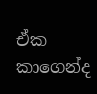ඒක කාගෙන්ද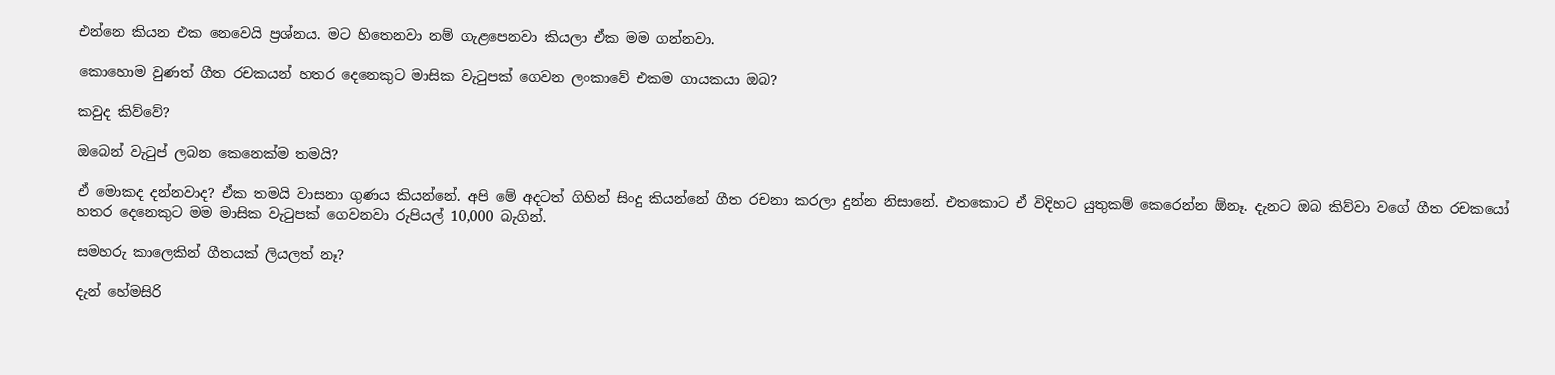එන්නෙ කියන එක නෙවෙයි ප්‍රශ්නය. මට හිතෙනවා නම් ගැළපෙනවා කියලා ඒක මම ගන්නවා.

කොහොම වුණත් ගීත රචකයන් හතර දෙනෙකුට මාසික වැටුපක් ගෙවන ලංකාවේ එකම ගායකයා ඔබ?

කවුද කිව්වේ?

ඔබෙන් වැටුප් ලබන කෙනෙක්ම තමයි?

ඒ මොකද දන්නවාද? ඒක තමයි වාසනා ගුණය කියන්නේ. අපි මේ අදටත් ගිහින් සිංදු කියන්නේ ගීත රචනා කරලා දුන්න නිසානේ. එතකොට ඒ විදිහට යුතුකම් කෙරෙන්න ඕනෑ. දැනට ඔබ කිව්වා වගේ ගීත රචකයෝ හතර දෙනෙකුට මම මාසික වැටුපක් ගෙවනවා රුපියල් 10,000 බැගින්.

සමහරු කාලෙකින් ගීතයක් ලියලත් නෑ?

දැන් හේමසිරි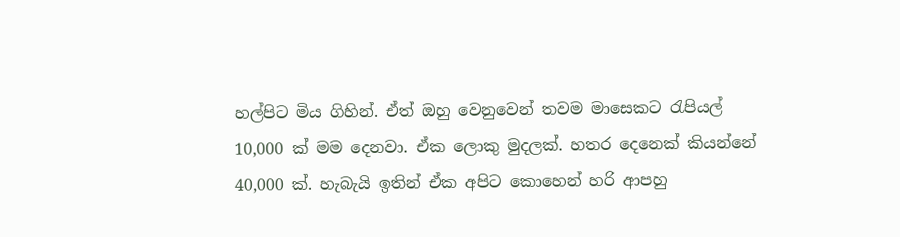හල්පිට මිය ගිහින්. ඒත් ඔහු වෙනුවෙන් තවම මාසෙකට රැපියල් 10,000 ක් මම දෙනවා. ඒක ලොකු මුදලක්. හතර දෙනෙක් කියන්නේ 40,000 ක්. හැබැයි ඉතින් ඒක අපිට කොහෙන් හරි ආපහු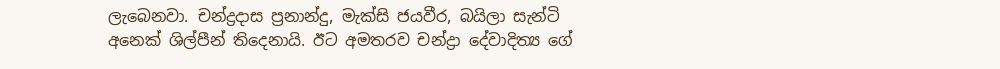ලැබෙනවා. චන්ද්‍රදාස ප්‍රනාන්දු, මැක්සි ජයවීර, බයිලා සැන්ටි අනෙක් ශිල්පීන් තිදෙනායි. ඊට අමතරව චන්ද්‍රා දේවාදිත්‍ය ගේ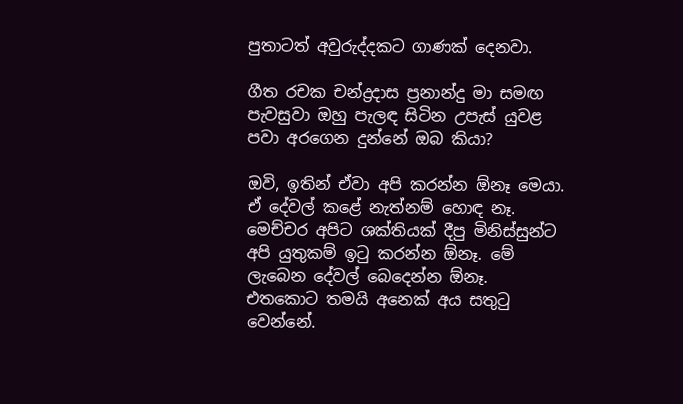පුතාටත් අවුරුද්දකට ගාණක් දෙනවා.

ගීත රචක චන්ද්‍රදාස ප්‍රනාන්දු මා සමඟ පැවසුවා ඔහු පැලඳ සිටින උපැස් යුවළ පවා අරගෙන දුන්නේ ඔබ කියා?

ඔවි, ඉතින් ඒවා අපි කරන්න ඕනෑ මෙයා. ඒ දේවල් කළේ නැත්නම් හොඳ නෑ. මෙච්චර අපිට ශක්තියක් දීපු මිනිස්සුන්ට අපි යුතුකම් ඉටු කරන්න ඕනෑ. මේ ලැබෙන දේවල් බෙදෙන්න ඕනෑ. එතකොට තමයි අනෙක් අය සතුටු වෙන්නේ.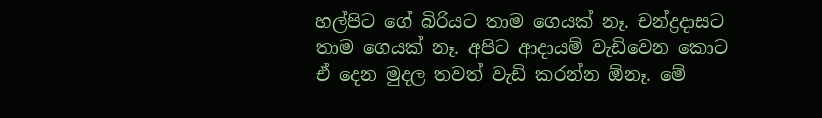හල්පිට ගේ බිරියට තාම ගෙයක් නෑ. චන්ද්‍රදාසට තාම ගෙයක් නෑ. අපිට ආදායම් වැඩිවෙන කොට ඒ දෙන මුදල තවත් වැඩි කරන්න ඕනෑ. මේ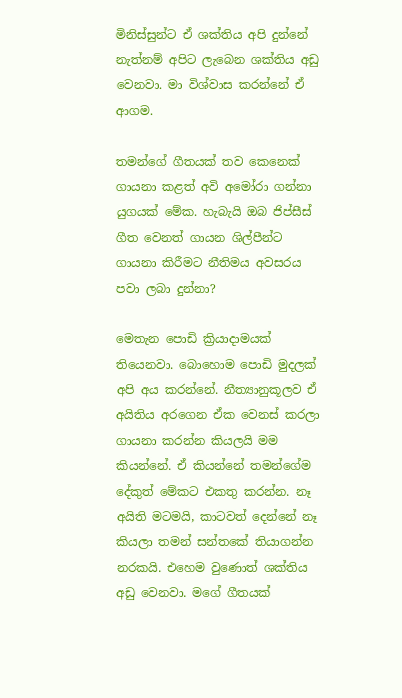මිනිස්සුන්ට ඒ ශක්තිය අපි දුන්නේ නැත්නම් අපිට ලැබෙන ශක්තිය අඩු වෙනවා. මා විශ්වාස කරන්නේ ඒ ආගම.

තමන්ගේ ගීතයක් තව කෙනෙක් ගායනා කළත් අවි අමෝරා ගන්නා යුගයක් මේක. හැබැයි ඔබ ජිප්සීස් ගීත වෙනත් ගායන ශිල්පීන්ට ගායනා කිරීමට නීතිමය අවසරය පවා ලබා දුන්නා?

මෙතැන පොඩි ක්‍රියාදාමයක් තියෙනවා. බොහොම පොඩි මුදලක් අපි අය කරන්නේ. නීත්‍යානුකූලව ඒ අයිතිය අරගෙන ඒක වෙනස් කරලා ගායනා කරන්න කියලයි මම කියන්නේ. ඒ කියන්නේ තමන්ගේම දේකුත් මේකට එකතු කරන්න. නෑ අයිති මටමයි, කාටවත් දෙන්නේ නෑ කියලා තමන් සන්තකේ තියාගන්න නරකයි. එහෙම වුණොත් ශක්තිය අඩු වෙනවා. මගේ ගීතයක්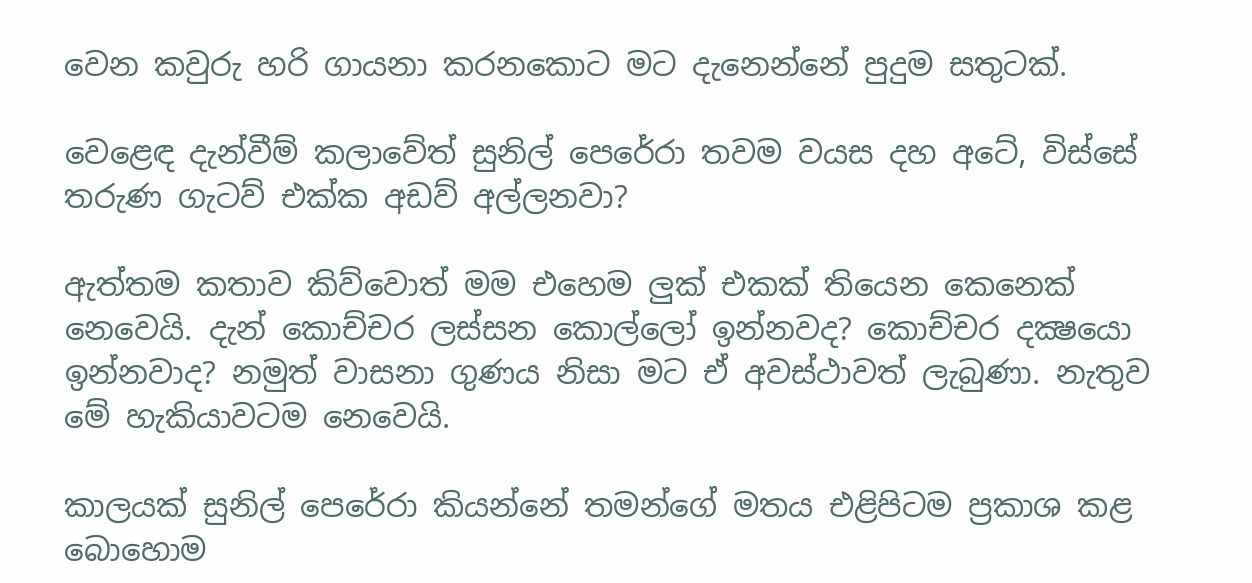වෙන කවුරු හරි ගායනා කරනකොට මට දැනෙන්නේ පුදුම සතුටක්.

වෙළෙඳ දැන්වීම් කලාවේත් සුනිල් පෙරේරා තවම වයස දහ අටේ, විස්සේ තරුණ ගැටව් එක්ක අඩව් අල්ලනවා?

ඇත්තම කතාව කිව්වොත් මම එහෙම ලුක් එකක් තියෙන කෙනෙක් නෙවෙයි. දැන් කොච්චර ලස්සන කොල්ලෝ ඉන්නවද? කොච්චර දක්‍ෂයො ඉන්නවාද? නමුත් වාසනා ගුණය නිසා මට ඒ අවස්ථාවත් ලැබුණා. නැතුව මේ හැකියාවටම නෙවෙයි.

කාලයක් සුනිල් පෙරේරා කියන්නේ තමන්ගේ මතය එළිපිටම ප්‍රකාශ කළ බොහොම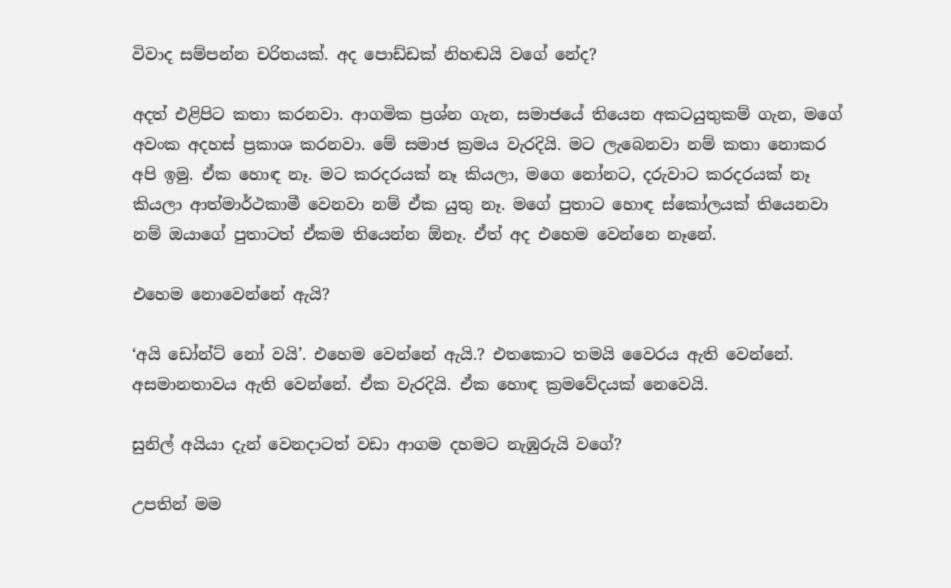විවාද සම්පන්න චරිතයක්. අද පොඩ්ඩක් නිහඬයි වගේ නේද?

අදත් එළිපිට කතා කරනවා. ආගමික ප්‍රශ්න ගැන, සමාජයේ තියෙන අකටයුතුකම් ගැන, මගේ අවංක අදහස් ප්‍රකාශ කරනවා. මේ සමාජ ක්‍රමය වැරදියි. මට ලැබෙනවා නම් කතා නොකර අපි ඉමු. ඒක හොඳ නෑ. මට කරදරයක් නෑ කියලා, මගෙ නෝනට, දරුවාට කරදරයක් නෑ කියලා ආත්මාර්ථකාමී වෙනවා නම් ඒක යුතු නෑ. මගේ පුතාට හොඳ ස්කෝලයක් තියෙනවා නම් ඔයාගේ පුතාටත් ඒකම තියෙන්න ඕනෑ. ඒත් අද එහෙම වෙන්නෙ නෑනේ.

එහෙම නොවෙන්නේ ඇයි?

‘අයි ඩෝන්ට් නෝ වයි’. එහෙම වෙන්නේ ඇයි.? එතකොට තමයි වෛරය ඇති වෙන්නේ. අසමානතාවය ඇති වෙන්නේ. ඒක වැරදියි. ඒක හොඳ ක්‍රමවේදයක් නෙවෙයි.

සුනිල් අයියා දැන් වෙනදාටත් වඩා ආගම දහමට නැඹුරුයි වගේ?

උපතින් මම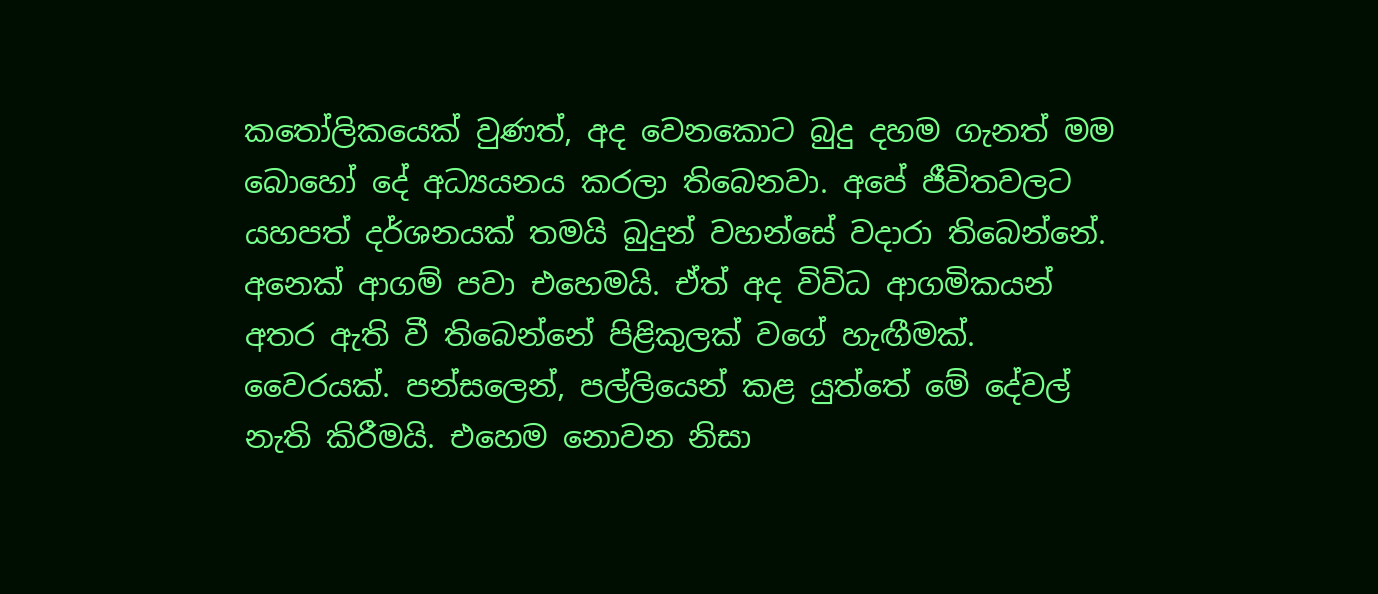කතෝලිකයෙක් වුණත්, අද වෙනකොට බුදු දහම ගැනත් මම බොහෝ දේ අධ්‍යයනය කරලා තිබෙනවා. අපේ ජීවිතවලට යහපත් දර්ශනයක් තමයි බුදුන් වහන්සේ වදාරා තිබෙන්නේ. අනෙක් ආගම් පවා එහෙමයි. ඒත් අද විවිධ ආගමිකයන් අතර ඇති වී තිබෙන්නේ පිළිකුලක් වගේ හැඟීමක්. වෛරයක්. පන්සලෙන්, පල්ලියෙන් කළ යුත්තේ මේ දේවල් නැති කිරීමයි. එහෙම නොවන නිසා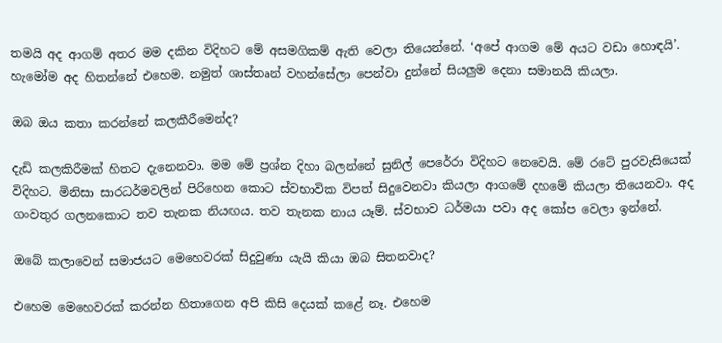තමයි අද ආගම් අතර මම දකින විදිහට මේ අසමගිකම් ඇති වෙලා තියෙන්නේ. ‘අපේ ආගම මේ අයට වඩා හොඳයි’. හැමෝම අද හිතන්නේ එහෙම. නමුත් ශාස්තෘන් වහන්සේලා පෙන්වා දුන්නේ සියලුම දෙනා සමානයි කියලා.

ඔබ ඔය කතා කරන්නේ කලකීරීමෙන්ද?

දැඩි කලකිරීමක් හිතට දැනෙනවා. මම මේ ප්‍රශ්න දිහා බලන්නේ සුනිල් පෙරේරා විදිහට නෙවෙයි. මේ රටේ පුරවැසියෙක් විදිහට. මිනිසා සාරධර්මවලින් පිරිහෙන කොට ස්වභාවික විපත් සිදුවෙනවා කියලා ආගමේ දහමේ කියලා තියෙනවා. අද ගංවතුර ගලනකොට තව තැනක නියඟය. තව තැනක නාය යෑම්. ස්වභාව ධර්මයා පවා අද කෝප වෙලා ඉන්නේ.

ඔබේ කලාවෙන් සමාජයට මෙහෙවරක් සිදුවුණා යැයි කියා ඔබ සිතනවාද?

එහෙම මෙහෙවරක් කරන්න හිතාගෙන අපි කිසි දෙයක් කළේ නෑ. එහෙම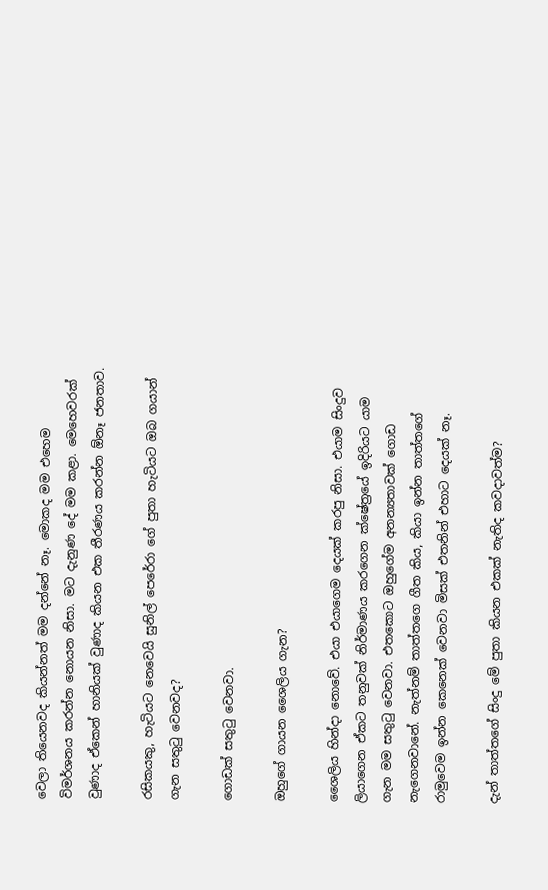වෙලා තියෙනවද කියන්නත් මම දන්නේ නෑ. මොකද මම එහෙම විමර්ශනය කරන්න නොයන නිසා. මට දැනුණ දේ මම කළා. මෙහෙවරක් වුණාද ඒකෙන් හානියක් වුණාද කියන එක තීරණය කරන්න ඕනෑ ජනතාව.

රසිකයකු, හැටියට නෙවෙයි සුනිල් පෙරේරා ගේ පුතා හැටියට ඔබ ගයාන් ගැන සතුටු වෙනවද?

ගොඩක් සතුටු වෙනවා.

ඔහුගේ ගායන ශෛලිය ගැන?

ශෛලිය හින්දා නොවේ. එයා එයාගෙම දෙයක් කරපු නිසා. එයාම සිංදුව ලියාගෙන ඒකට තනුවක් නිර්මාණය කරගෙන ක්ෂේත්‍රයේ ඉදිරියට යාම ගැන මම සතුටු වෙනවා. එතකොට ඔහුගේම අනන්‍යතාවක් ගොඩ නැගෙනවානේ. නැත්නම් තාත්තගෙ ගීත කිය, කියා ඉන්න තාත්තගේ රාමුවෙම ඉන්න කෙනෙක් වෙනවා මිසක් එතනින් එහාට දෙයක් නෑ.

දැන් තාත්තගේ සිංදු මේ පුතා කියන එකක් නැතිද කවදාවත්ම?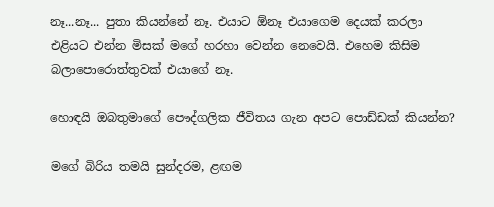නෑ...නෑ... පුතා කියන්නේ නෑ. එයාට ඕනෑ එයාගෙම දෙයක් කරලා එළියට එන්න මිසක් මගේ හරහා වෙන්න නෙවෙයි. එහෙම කිසිම බලාපොරොත්තුවක් එයාගේ නෑ.

හොඳයි ඔබතුමාගේ පෞද්ගලික ජීවිතය ගැන අපට පොඩ්ඩක් කියන්න?

මගේ බිරිය තමයි සුන්දරම, ළඟම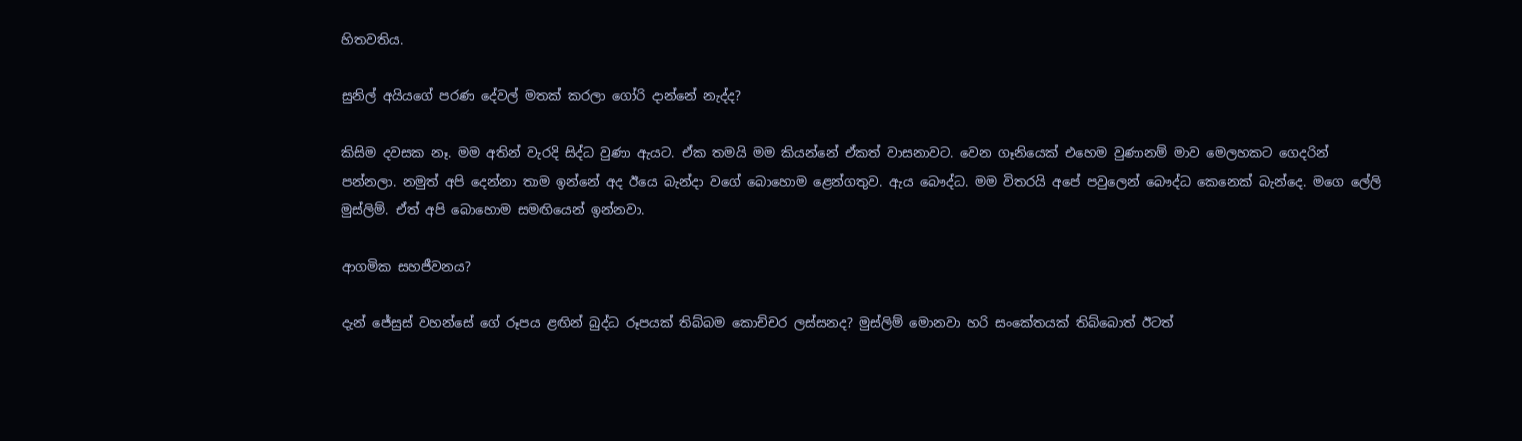හිතවතිය.

සුනිල් අයියගේ පරණ දේවල් මතක් කරලා ගෝරි දාන්නේ නැද්ද?

කිසිම දවසක නෑ. මම අතින් වැරදි සිද්ධ වුණා ඇයට. ඒක තමයි මම කියන්නේ ඒකත් වාසනාවට. වෙන ගෑනියෙක් එහෙම වුණානම් මාව මෙලහකට ගෙදරින් පන්නලා. නමුත් අපි දෙන්නා තාම ඉන්නේ අද ඊයෙ බැන්දා වගේ බොහොම ළෙන්ගතුව. ඇය බෞද්ධ. මම විතරයි අපේ පවුලෙන් බෞද්ධ කෙනෙක් බැන්දෙ. මගෙ ලේලි මුස්ලිම්. ඒත් අපි බොහොම සමඟියෙන් ඉන්නවා.

ආගමික සහජීවනය?

දැන් ජේසුස් වහන්සේ ගේ රූපය ළඟින් බුද්ධ රූපයක් තිබ්බම කොච්චර ලස්සනද? මුස්ලිම් මොනවා හරි සංකේතයක් තිබ්බොත් ඊටත්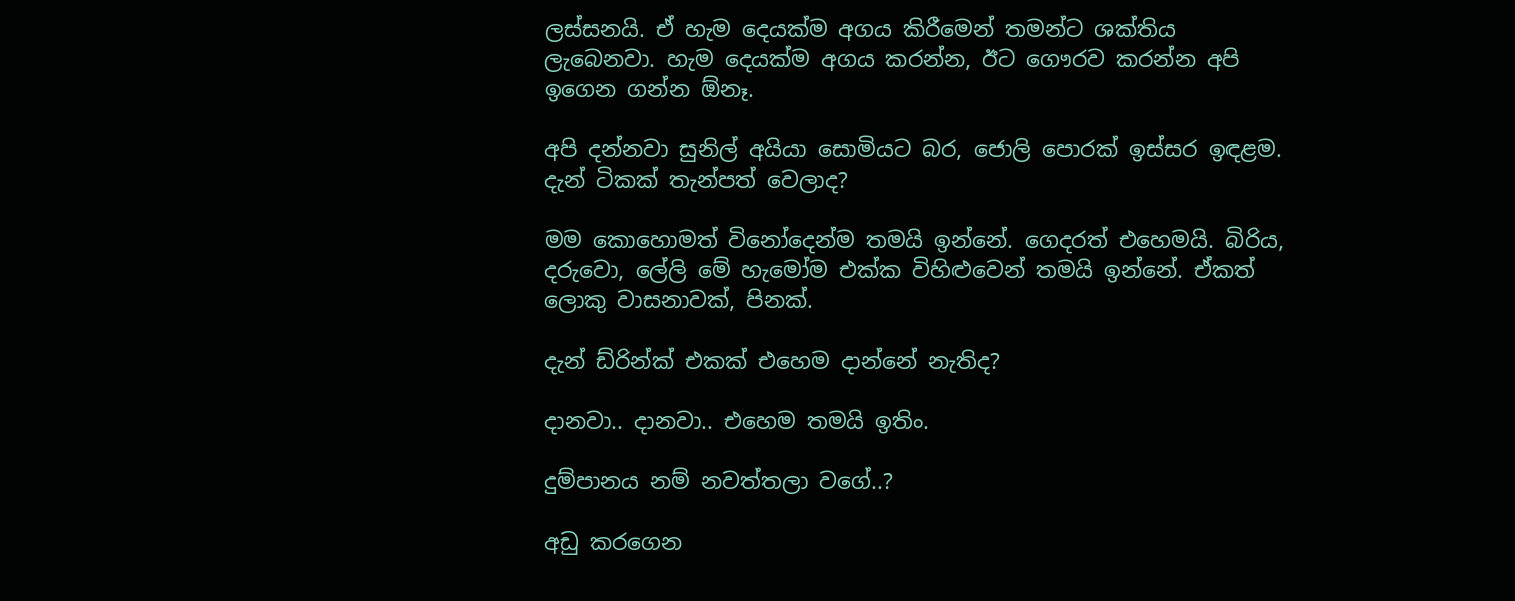ලස්සනයි. ඒ හැම දෙයක්ම අගය කිරීමෙන් තමන්ට ශක්තිය ලැබෙනවා. හැම දෙයක්ම අගය කරන්න, ඊට ගෞරව කරන්න අපි ඉගෙන ගන්න ඕනෑ.

අපි දන්නවා සුනිල් අයියා සොමියට බර, ජොලි පොරක් ඉස්සර ඉඳළම. දැන් ටිකක් තැන්පත් වෙලාද?

මම කොහොමත් විනෝදෙන්ම තමයි ඉන්නේ. ගෙදරත් එහෙමයි. බිරිය, දරුවො, ලේලි මේ හැමෝම එක්ක විහිළුවෙන් තමයි ඉන්නේ. ඒකත් ලොකු වාසනාවක්, පිනක්.

දැන් ඩ්රින්ක් එකක් එහෙම දාන්නේ නැතිද?

දානවා.. දානවා.. එහෙම තමයි ඉතිං.

දුම්පානය නම් නවත්තලා වගේ..?

අඩු කරගෙන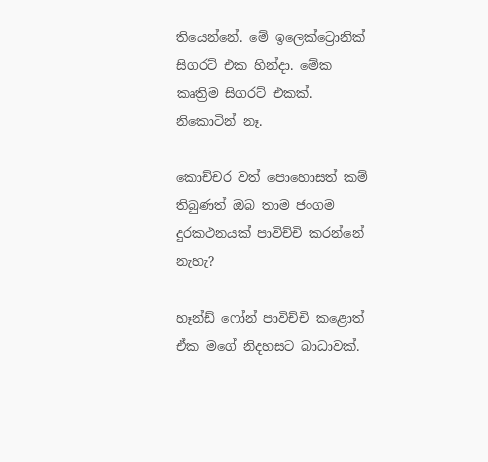තියෙන්නේ. මේ ඉලෙක්ට්‍රොනික් සිගරට් එක හින්දා. මේක කෘත්‍රිම සිගරට් එකක්. නිකොටින් නෑ.

කොච්චර වත් පොහොසත් කම් තිබුණත් ඔබ තාම ජංගම දුරකථනයක් පාවිච්චි කරන්නේ නැහැ?

හෑන්ඩ් ෆෝන් පාවිච්චි කළොත් ඒක මගේ නිදහසට බාධාවක්.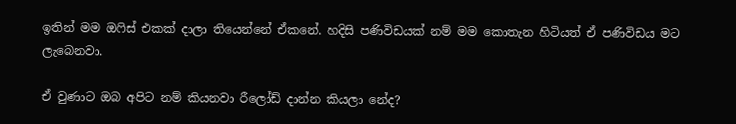ඉතින් මම ඔෆිස් එකක් දාලා තියෙන්නේ ඒකනේ. හදිසි පණිවිඩයක් නම් මම කොතැන හිටියත් ඒ පණිවිඩය මට ලැබෙනවා.

ඒ වුණාට ඔබ අපිට නම් කියනවා රීලෝඩ් දාන්න කියලා නේද?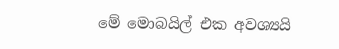මේ මොබයිල් එක අවශ්‍යයි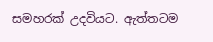සමහරක් උදවියට. ඇත්තටම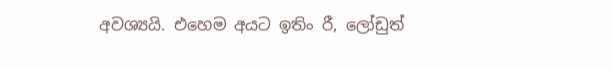අවශ්‍යයි. එහෙම අයට ඉතිං රී, ලෝඩුත්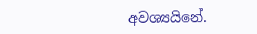අවශ්‍යයිනේ.